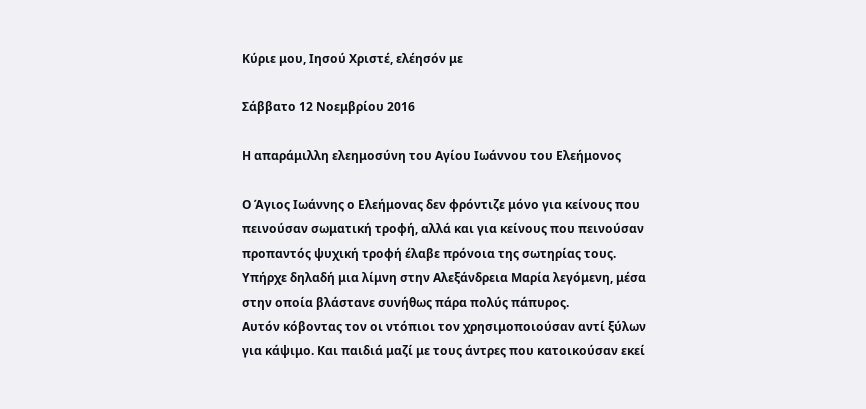Κύριε μου, Ιησού Χριστέ, ελέησόν με

Σάββατο 12 Νοεμβρίου 2016

Η απαράμιλλη ελεημοσύνη του Αγίου Ιωάννου του Ελεήμονος

Ο Άγιος Ιωάννης ο Ελεήμονας δεν φρόντιζε μόνο για κείνους που πεινούσαν σωματική τροφή, αλλά και για κείνους που πεινούσαν προπαντός ψυχική τροφή έλαβε πρόνοια της σωτηρίας τους.
Υπήρχε δηλαδή μια λίμνη στην Αλεξάνδρεια Μαρία λεγόμενη, μέσα στην οποία βλάστανε συνήθως πάρα πολύς πάπυρος.
Αυτόν κόβοντας τον οι ντόπιοι τον χρησιμοποιούσαν αντί ξύλων για κάψιμο. Και παιδιά μαζί με τους άντρες που κατοικούσαν εκεί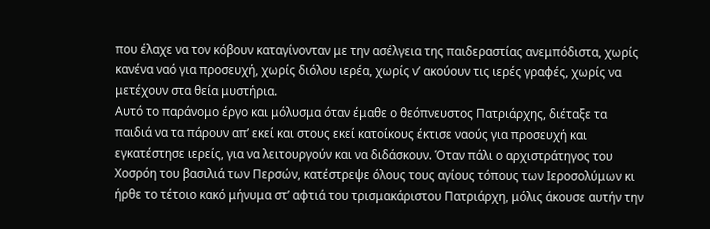που έλαχε να τον κόβουν καταγίνονταν με την ασέλγεια της παιδεραστίας ανεμπόδιστα, χωρίς κανένα ναό για προσευχή, χωρίς διόλου ιερέα, χωρίς ν’ ακούουν τις ιερές γραφές, χωρίς να μετέχουν στα θεία μυστήρια.
Αυτό το παράνομο έργο και μόλυσμα όταν έμαθε ο θεόπνευστος Πατριάρχης, διέταξε τα παιδιά να τα πάρουν απ’ εκεί και στους εκεί κατοίκους έκτισε ναούς για προσευχή και εγκατέστησε ιερείς, για να λειτουργούν και να διδάσκουν. Όταν πάλι ο αρχιστράτηγος του Χοσρόη του βασιλιά των Περσών, κατέστρεψε όλους τους αγίους τόπους των Ιεροσολύμων κι ήρθε το τέτοιο κακό μήνυμα στ’ αφτιά του τρισμακάριστου Πατριάρχη, μόλις άκουσε αυτήν την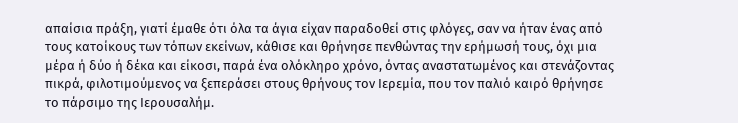απαίσια πράξη, γιατί έμαθε ότι όλα τα άγια είχαν παραδοθεί στις φλόγες, σαν να ήταν ένας από τους κατοίκους των τόπων εκείνων, κάθισε και θρήνησε πενθώντας την ερήμωσή τους, όχι μια μέρα ή δύο ή δέκα και είκοσι, παρά ένα ολόκληρο χρόνο, όντας αναστατωμένος και στενάζοντας πικρά, φιλοτιμούμενος να ξεπεράσει στους θρήνους τον Ιερεμία, που τον παλιό καιρό θρήνησε το πάρσιμο της Ιερουσαλήμ.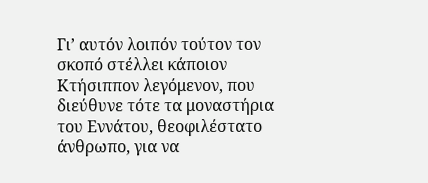Γι’ αυτόν λοιπόν τούτον τον σκοπό στέλλει κάποιον Κτήσιππον λεγόμενον, που διεύθυνε τότε τα μοναστήρια του Εννάτου, θεοφιλέστατο άνθρωπο, για να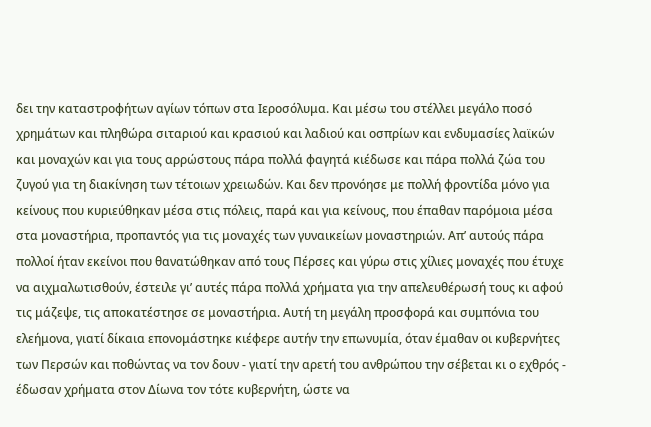δει την καταστροφήτων αγίων τόπων στα Ιεροσόλυμα. Και μέσω του στέλλει μεγάλο ποσό χρημάτων και πληθώρα σιταριού και κρασιού και λαδιού και οσπρίων και ενδυμασίες λαϊκών και μοναχών και για τους αρρώστους πάρα πολλά φαγητά κιέδωσε και πάρα πολλά ζώα του ζυγού για τη διακίνηση των τέτοιων χρειωδών. Και δεν προνόησε με πολλή φροντίδα μόνο για κείνους που κυριεύθηκαν μέσα στις πόλεις, παρά και για κείνους, που έπαθαν παρόμοια μέσα στα μοναστήρια, προπαντός για τις μοναχές των γυναικείων μοναστηριών. Απ’ αυτούς πάρα πολλοί ήταν εκείνοι που θανατώθηκαν από τους Πέρσες και γύρω στις χίλιες μοναχές που έτυχε να αιχμαλωτισθούν, έστειλε γι’ αυτές πάρα πολλά χρήματα για την απελευθέρωσή τους κι αφού τις μάζεψε, τις αποκατέστησε σε μοναστήρια. Αυτή τη μεγάλη προσφορά και συμπόνια του ελεήμονα, γιατί δίκαια επονομάστηκε κιέφερε αυτήν την επωνυμία, όταν έμαθαν οι κυβερνήτες των Περσών και ποθώντας να τον δουν - γιατί την αρετή του ανθρώπου την σέβεται κι ο εχθρός - έδωσαν χρήματα στον Δίωνα τον τότε κυβερνήτη, ώστε να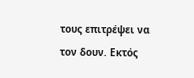τους επιτρέψει να τον δουν. Εκτός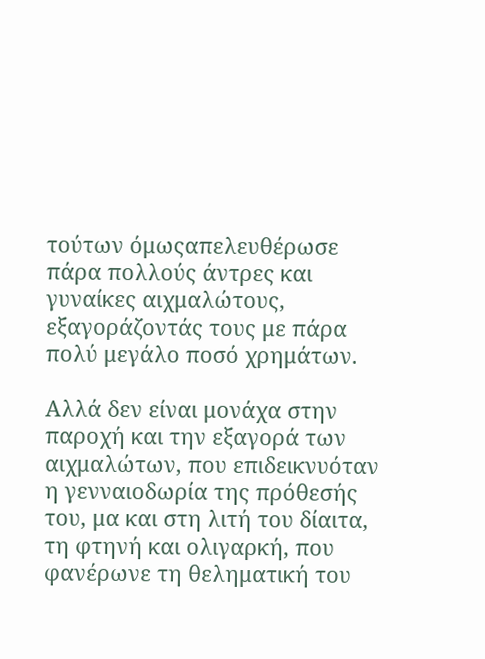τούτων όμωςαπελευθέρωσε πάρα πολλούς άντρες και γυναίκες αιχμαλώτους, εξαγοράζοντάς τους με πάρα πολύ μεγάλο ποσό χρημάτων.

Αλλά δεν είναι μονάχα στην παροχή και την εξαγορά των αιχμαλώτων, που επιδεικνυόταν η γενναιοδωρία της πρόθεσής του, μα και στη λιτή του δίαιτα, τη φτηνή και ολιγαρκή, που φανέρωνε τη θεληματική του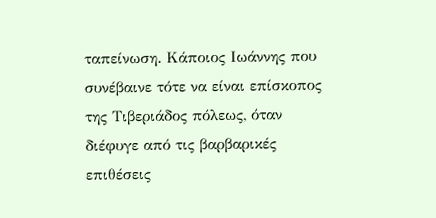ταπείνωση. Κάποιος Ιωάννης που συνέβαινε τότε να είναι επίσκοπος της Τιβεριάδος πόλεως, όταν διέφυγε από τις βαρβαρικές επιθέσεις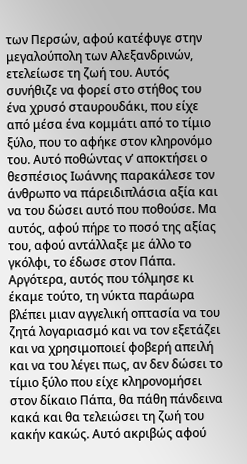των Περσών, αφού κατέφυγε στην μεγαλούπολη των Αλεξανδρινών, ετελείωσε τη ζωή του. Αυτός συνήθιζε να φορεί στο στήθος του ένα χρυσό σταυρουδάκι, που είχε από μέσα ένα κομμάτι από το τίμιο ξύλο, που το αφήκε στον κληρονόμο του. Αυτό ποθώντας ν’ αποκτήσει ο θεσπέσιος Ιωάννης παρακάλεσε τον άνθρωπο να πάρειδιπλάσια αξία και να του δώσει αυτό που ποθούσε. Μα αυτός, αφού πήρε το ποσό της αξίας του, αφού αντάλλαξε με άλλο το γκόλφι, το έδωσε στον Πάπα. Αργότερα, αυτός που τόλμησε κι έκαμε τούτο, τη νύκτα παράωρα βλέπει μιαν αγγελική οπτασία να του ζητά λογαριασμό και να τον εξετάζει και να χρησιμοποιεί φοβερή απειλή και να του λέγει πως, αν δεν δώσει το τίμιο ξύλο που είχε κληρονομήσει στον δίκαιο Πάπα, θα πάθη πάνδεινα κακά και θα τελειώσει τη ζωή του κακήν κακώς. Αυτό ακριβώς αφού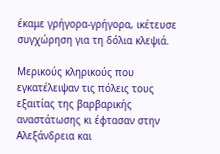έκαμε γρήγορα-γρήγορα, ικέτευσε συγχώρηση για τη δόλια κλεψιά.

Μερικούς κληρικούς που εγκατέλειψαν τις πόλεις τους εξαιτίας της βαρβαρικής αναστάτωσης κι έφτασαν στην Αλεξάνδρεια και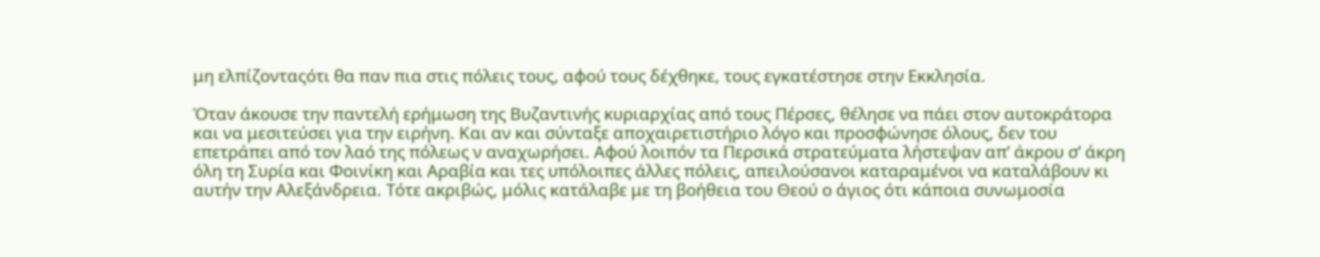μη ελπίζονταςότι θα παν πια στις πόλεις τους, αφού τους δέχθηκε, τους εγκατέστησε στην Εκκλησία.

Όταν άκουσε την παντελή ερήμωση της Βυζαντινής κυριαρχίας από τους Πέρσες, θέλησε να πάει στον αυτοκράτορα και να μεσιτεύσει για την ειρήνη. Και αν και σύνταξε αποχαιρετιστήριο λόγο και προσφώνησε όλους, δεν του επετράπει από τον λαό της πόλεως ν αναχωρήσει. Αφού λοιπόν τα Περσικά στρατεύματα λήστεψαν απ’ άκρου σ’ άκρη όλη τη Συρία και Φοινίκη και Αραβία και τες υπόλοιπες άλλες πόλεις, απειλούσανοι καταραμένοι να καταλάβουν κι αυτήν την Αλεξάνδρεια. Τότε ακριβώς, μόλις κατάλαβε με τη βοήθεια του Θεού ο άγιος ότι κάποια συνωμοσία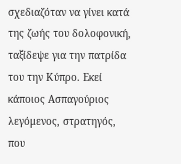σχεδιαζόταν να γίνει κατά της ζωής του δολοφονική, ταξίδεψε για την πατρίδα του την Κύπρο. Εκεί κάποιος Ασπαγούριος λεγόμενος, στρατηγός, που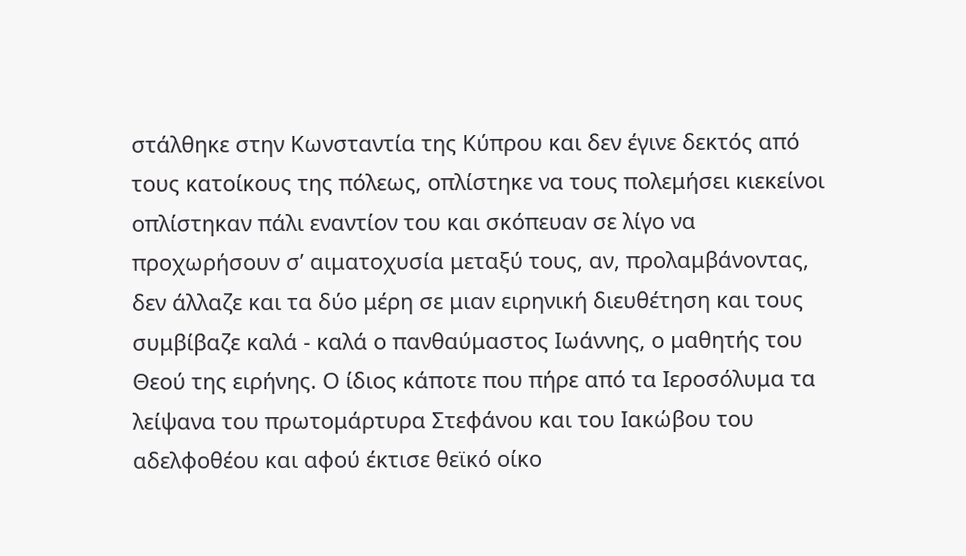στάλθηκε στην Κωνσταντία της Κύπρου και δεν έγινε δεκτός από τους κατοίκους της πόλεως, οπλίστηκε να τους πολεμήσει κιεκείνοι οπλίστηκαν πάλι εναντίον του και σκόπευαν σε λίγο να προχωρήσουν σ’ αιματοχυσία μεταξύ τους, αν, προλαμβάνοντας, δεν άλλαζε και τα δύο μέρη σε μιαν ειρηνική διευθέτηση και τους συμβίβαζε καλά - καλά ο πανθαύμαστος Ιωάννης, ο μαθητής του Θεού της ειρήνης. Ο ίδιος κάποτε που πήρε από τα Ιεροσόλυμα τα λείψανα του πρωτομάρτυρα Στεφάνου και του Ιακώβου του αδελφοθέου και αφού έκτισε θεϊκό οίκο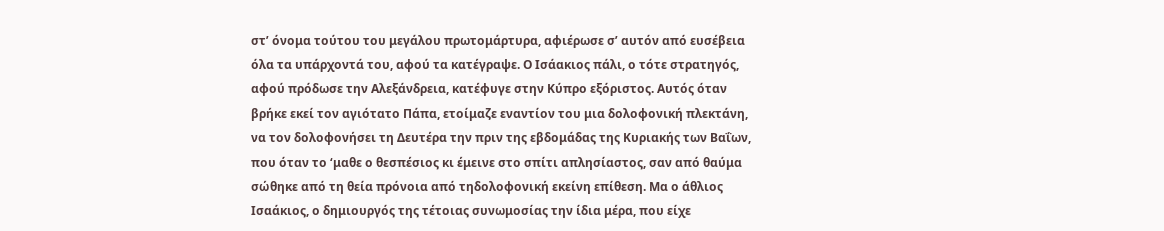στ’ όνομα τούτου του μεγάλου πρωτομάρτυρα, αφιέρωσε σ’ αυτόν από ευσέβεια όλα τα υπάρχοντά του, αφού τα κατέγραψε. Ο Ισάακιος πάλι, ο τότε στρατηγός, αφού πρόδωσε την Αλεξάνδρεια, κατέφυγε στην Κύπρο εξόριστος. Αυτός όταν βρήκε εκεί τον αγιότατο Πάπα, ετοίμαζε εναντίον του μια δολοφονική πλεκτάνη, να τον δολοφονήσει τη Δευτέρα την πριν της εβδομάδας της Κυριακής των Βαΐων, που όταν το ‘μαθε ο θεσπέσιος κι έμεινε στο σπίτι απλησίαστος, σαν από θαύμα σώθηκε από τη θεία πρόνοια από τηδολοφονική εκείνη επίθεση. Μα ο άθλιος Ισαάκιος, ο δημιουργός της τέτοιας συνωμοσίας την ίδια μέρα, που είχε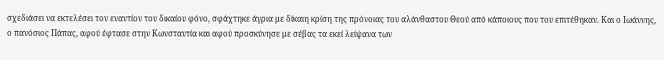σχεδιάσει να εκτελέσει τον εναντίον του δικαίου φόνο, σφάχτηκε άγρια με δίκαιη κρίση της πρόνοιας του αλάνθαστου Θεού από κάποιους που του επιτέθηκαν. Και ο Ιωάννης, ο πανόσιος Πάπας, αφού έφτασε στην Κωνσταντία και αφού προσκύνησε με σέβας τα εκεί λείψανα των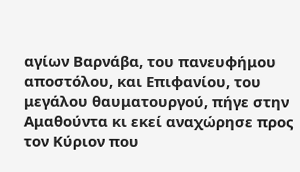αγίων Βαρνάβα, του πανευφήμου αποστόλου, και Επιφανίου, του μεγάλου θαυματουργού, πήγε στην Αμαθούντα κι εκεί αναχώρησε προς τον Κύριον που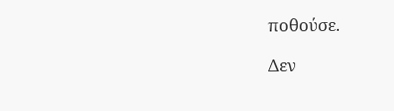ποθούσε.

Δεν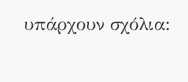υπάρχουν σχόλια: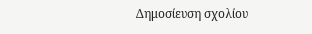Δημοσίευση σχολίου